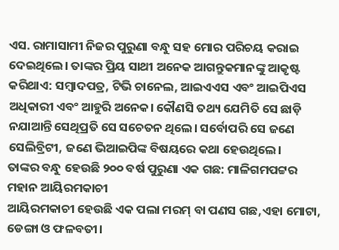ଏସ. ରାମାସାମୀ ନିଜର ପୁରୁଣା ବନ୍ଧୁ ସହ ମୋର ପରିଚୟ କରାଇ ଦେଇଥିଲେ। ତାଙ୍କର ପ୍ରିୟ ସାଥୀ ଅନେକ ଆଗନ୍ତୁକମାନଙ୍କୁ ଆକୃଷ୍ଟ କରିଥାଏ: ସମ୍ବାଦପତ୍ର, ଟିଭି ଚାନେଲ, ଆଇଏଏସ ଏବଂ ଆଇପିଏସ ଅଧିକାରୀ ଏବଂ ଆହୁରି ଅନେକ। କୌଣସି ତଥ୍ୟ ଯେମିତି ସେ ଛାଡ଼ି ନଯାଆନ୍ତି ସେଥିପ୍ରତି ସେ ସଚେତନ ଥିଲେ। ସର୍ବୋପରି ସେ ଜଣେ ସେଲିବ୍ରିଟୀ, ଜଣେ ଭିଆଇପିଙ୍କ ବିଷୟରେ କଥା ହେଉଥିଲେ।
ତାଙ୍କର ବନ୍ଧୁ ହେଉଛି ୨୦୦ ବର୍ଷ ପୁରୁଣା ଏକ ଗଛ: ମାଳିଗମପଟ୍ଟର ମହାନ ଆୟିରମକାଚୀ
ଆୟିରମକାଚୀ ହେଉଛି ଏକ ପଲା ମରମ୍ ବା ପଣସ ଗଛ,ଏହା ମୋଟା, ଡେଙ୍ଗା ଓ ଫଳବତୀ।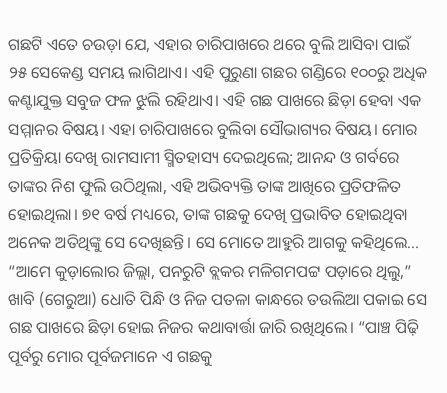ଗଛଟି ଏତେ ଚଉଡ଼ା ଯେ, ଏହାର ଚାରିପାଖରେ ଥରେ ବୁଲି ଆସିବା ପାଇଁ ୨୫ ସେକେଣ୍ଡ ସମୟ ଲାଗିଥାଏ। ଏହି ପୁରୁଣା ଗଛର ଗଣ୍ଡିରେ ୧୦୦ରୁ ଅଧିକ କଣ୍ଟାଯୁକ୍ତ ସବୁଜ ଫଳ ଝୁଲି ରହିଥାଏ। ଏହି ଗଛ ପାଖରେ ଛିଡ଼ା ହେବା ଏକ ସମ୍ମାନର ବିଷୟ। ଏହା ଚାରିପାଖରେ ବୁଲିବା ସୌଭାଗ୍ୟର ବିଷୟ। ମୋର ପ୍ରତିକ୍ରିୟା ଦେଖି ରାମସାମୀ ସ୍ମିତହାସ୍ୟ ଦେଇଥିଲେ; ଆନନ୍ଦ ଓ ଗର୍ବରେ ତାଙ୍କର ନିଶ ଫୁଲି ଉଠିଥିଲା, ଏହି ଅଭିବ୍ୟକ୍ତି ତାଙ୍କ ଆଖିରେ ପ୍ରତିଫଳିତ ହୋଇଥିଲା। ୭୧ ବର୍ଷ ମଧ୍ୟରେ, ତାଙ୍କ ଗଛକୁ ଦେଖି ପ୍ରଭାବିତ ହୋଇଥିବା ଅନେକ ଅତିଥିଙ୍କୁ ସେ ଦେଖିଛନ୍ତି। ସେ ମୋତେ ଆହୁରି ଆଗକୁ କହିଥିଲେ...
“ଆମେ କୁଡ଼ାଲୋର ଜିଲ୍ଲା, ପନରୁଟି ବ୍ଲକର ମଳିଗମପଟ୍ଟ ପଡ଼ାରେ ଥିଲୁ,” ଖାବି (ଗେରୁଆ) ଧୋତି ପିନ୍ଧି ଓ ନିଜ ପତଳା କାନ୍ଧରେ ତଉଲିଆ ପକାଇ ସେ ଗଛ ପାଖରେ ଛିଡ଼ା ହୋଇ ନିଜର କଥାବାର୍ତ୍ତା ଜାରି ରଖିଥିଲେ। “ପାଞ୍ଚ ପିଢ଼ି ପୂର୍ବରୁ ମୋର ପୂର୍ବଜମାନେ ଏ ଗଛକୁ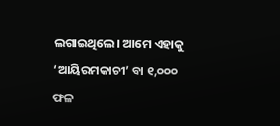ଲଗାଇଥିଲେ। ଆମେ ଏହାକୁ ‘ଆୟିରମକାଚୀ’ ବା ୧,୦୦୦ ଫଳ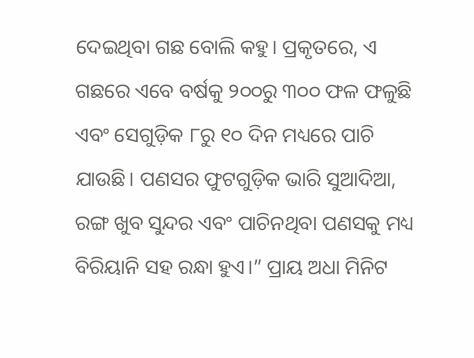ଦେଇଥିବା ଗଛ ବୋଲି କହୁ। ପ୍ରକୃତରେ, ଏ ଗଛରେ ଏବେ ବର୍ଷକୁ ୨୦୦ରୁ ୩୦୦ ଫଳ ଫଳୁଛି ଏବଂ ସେଗୁଡ଼ିକ ୮ରୁ ୧୦ ଦିନ ମଧ୍ୟରେ ପାଚି ଯାଉଛି। ପଣସର ଫୁଟଗୁଡ଼ିକ ଭାରି ସୁଆଦିଆ, ରଙ୍ଗ ଖୁବ ସୁନ୍ଦର ଏବଂ ପାଚିନଥିବା ପଣସକୁ ମଧ୍ୟ ବିରିୟାନି ସହ ରନ୍ଧା ହୁଏ।” ପ୍ରାୟ ଅଧା ମିନିଟ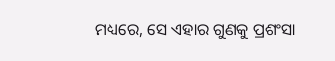ମଧ୍ୟରେ, ସେ ଏହାର ଗୁଣକୁ ପ୍ରଶଂସା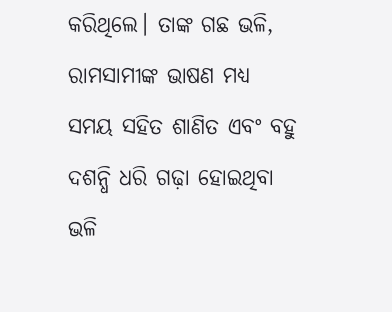କରିଥିଲେ। ତାଙ୍କ ଗଛ ଭଳି, ରାମସାମୀଙ୍କ ଭାଷଣ ମଧ୍ୟ ସମୟ ସହିତ ଶାଣିତ ଏବଂ ବହୁ ଦଶନ୍ଧି ଧରି ଗଢ଼ା ହୋଇଥିବା ଭଳି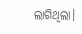ଲାଗିଥିଲା।